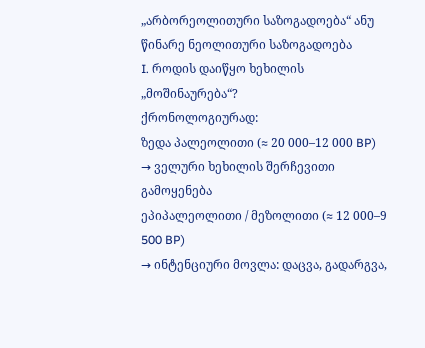„არბორეოლითური საზოგადოება“ ანუ წინარე ნეოლითური საზოგადოება
I. როდის დაიწყო ხეხილის „მოშინაურება“?
ქრონოლოგიურად:
ზედა პალეოლითი (≈ 20 000–12 000 BP)
→ ველური ხეხილის შერჩევითი გამოყენება
ეპიპალეოლითი / მეზოლითი (≈ 12 000–9 500 BP)
→ ინტენციური მოვლა: დაცვა, გადარგვა,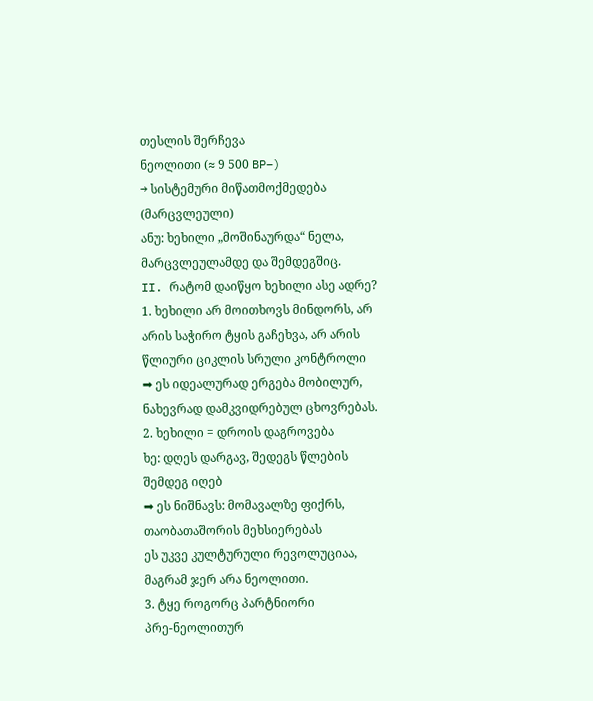თესლის შერჩევა
ნეოლითი (≈ 9 500 BP–)
→ სისტემური მიწათმოქმედება (მარცვლეული)
ანუ: ხეხილი „მოშინაურდა“ ნელა, მარცვლეულამდე და შემდეგშიც.
II. რატომ დაიწყო ხეხილი ასე ადრე?
1. ხეხილი არ მოითხოვს მინდორს, არ არის საჭირო ტყის გაჩეხვა, არ არის წლიური ციკლის სრული კონტროლი
➡ ეს იდეალურად ერგება მობილურ, ნახევრად დამკვიდრებულ ცხოვრებას.
2. ხეხილი = დროის დაგროვება
ხე: დღეს დარგავ, შედეგს წლების შემდეგ იღებ
➡ ეს ნიშნავს: მომავალზე ფიქრს, თაობათაშორის მეხსიერებას
ეს უკვე კულტურული რევოლუციაა, მაგრამ ჯერ არა ნეოლითი.
3. ტყე როგორც პარტნიორი
პრე-ნეოლითურ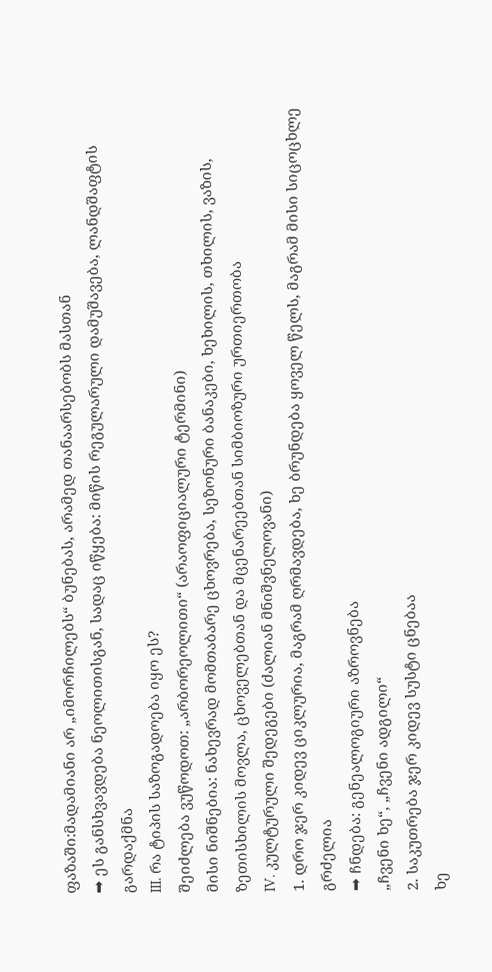ფაზაში:მადამიანი არ „იმორჩილებს“ ბუნებას, არამედ თანაარსებობს მასთან
➡ ეს განსხვავდება ნეოლითისგან, სადაც იწყება: მიწის რეგულარული დამუშავება, ლანდშაფტის გარდაქმნა
III. რა ტიპის საზოგადოება იყო ეს?
შეიძლება ვუწოდოთ: „არბორეოლითი“ (არაოფიციალური ტერმინი)
მისი ნიშნებია: ნახევრად მომთაბარე ცხოვრება, სეზონური ბანაკები, ხეხილის, თხილის, ვაზის, ზეთისხილის მოვლა, ცხოველებთან და მცენარეებთან სიმბიოზური ურთიერთობა
IV. კულტურული შედეგები (ძალიან მნიშვნელოვანი)
1. დრო ჯერ კიდევ ციკლურია, მაგრამ ღრმავდება, ხე ბრუნდება ყოველ წელს, მაგრამ მისი სიცოცხლე გრძელია
➡ ჩნდება: გენეალოგიური აზროვნება
„ჩვენი ხე“, „ჩვენი ადგილი“
2. საკუთრება ჯერ კიდევ სუსტი ცნებაა
ხე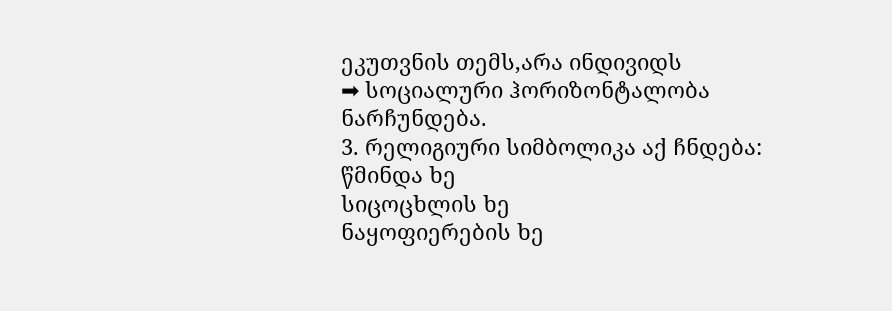ეკუთვნის თემს,არა ინდივიდს
➡ სოციალური ჰორიზონტალობა ნარჩუნდება.
3. რელიგიური სიმბოლიკა აქ ჩნდება:
წმინდა ხე
სიცოცხლის ხე
ნაყოფიერების ხე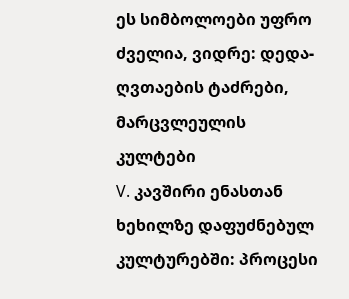ეს სიმბოლოები უფრო ძველია, ვიდრე: დედა-ღვთაების ტაძრები, მარცვლეულის კულტები
V. კავშირი ენასთან
ხეხილზე დაფუძნებულ კულტურებში: პროცესი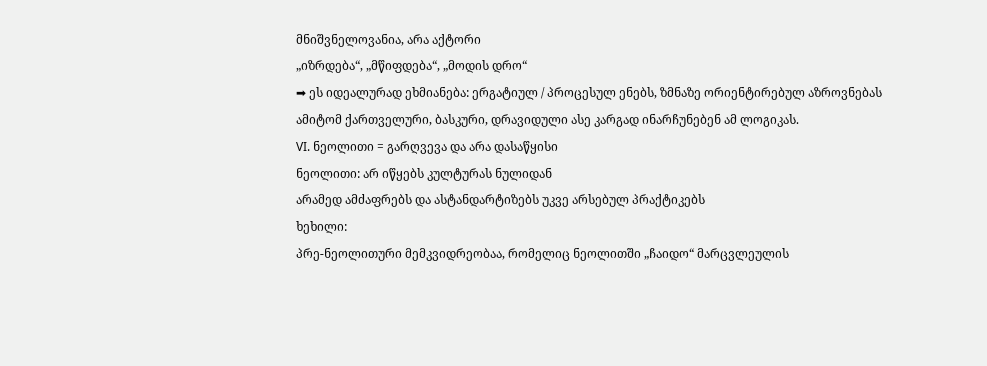მნიშვნელოვანია, არა აქტორი
„იზრდება“, „მწიფდება“, „მოდის დრო“
➡ ეს იდეალურად ეხმიანება: ერგატიულ / პროცესულ ენებს, ზმნაზე ორიენტირებულ აზროვნებას
ამიტომ ქართველური, ბასკური, დრავიდული ასე კარგად ინარჩუნებენ ამ ლოგიკას.
VI. ნეოლითი = გარღვევა და არა დასაწყისი
ნეოლითი: არ იწყებს კულტურას ნულიდან
არამედ ამძაფრებს და ასტანდარტიზებს უკვე არსებულ პრაქტიკებს
ხეხილი:
პრე-ნეოლითური მემკვიდრეობაა, რომელიც ნეოლითში „ჩაიდო“ მარცვლეულის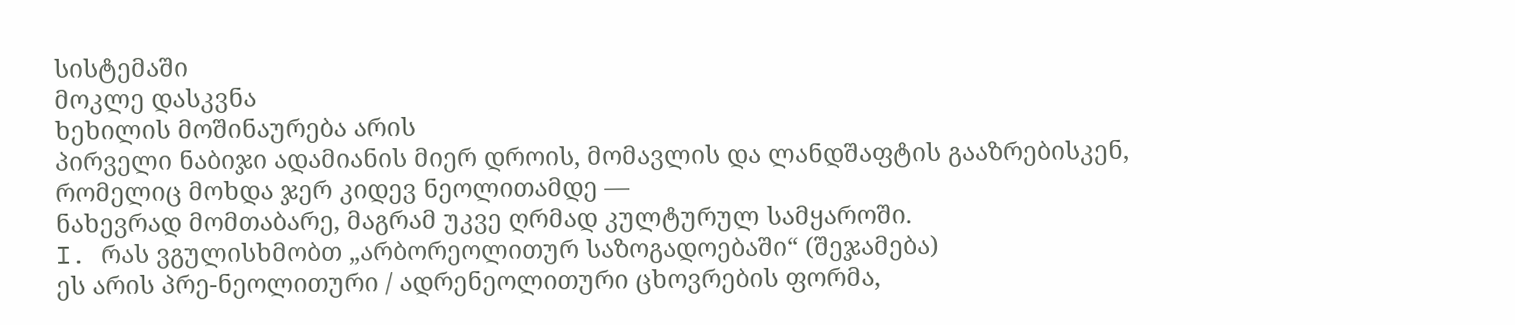სისტემაში
მოკლე დასკვნა
ხეხილის მოშინაურება არის
პირველი ნაბიჯი ადამიანის მიერ დროის, მომავლის და ლანდშაფტის გააზრებისკენ,
რომელიც მოხდა ჯერ კიდევ ნეოლითამდე —
ნახევრად მომთაბარე, მაგრამ უკვე ღრმად კულტურულ სამყაროში.
I. რას ვგულისხმობთ „არბორეოლითურ საზოგადოებაში“ (შეჯამება)
ეს არის პრე-ნეოლითური / ადრენეოლითური ცხოვრების ფორმა,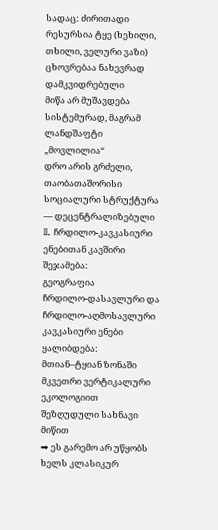სადაც: ძირითადი რესურსია ტყე (ხეხილი, თხილი, ველური ვაზი)
ცხოვრებაა ნახევრად დამკვიდრებული
მიწა არ მუშავდება სისტემურად, მაგრამ ლანდშაფტი „მოვლილია“
დრო არის გრძელი, თაობათაშორისი
სოციალური სტრუქტურა — დეცენტრალიზებული
II. ჩრდილო-კავკასიური ენებითან კავშირი
შეჯამება:
გეოგრაფია
ჩრდილო-დასავლური და ჩრდილო-აღმოსავლური კავკასიური ენები ყალიბდება:
მთიან–ტყიან ზონაში
მკვეთრი ვერტიკალური ეკოლოგიით
შეზღუდული სახნავი მიწით
➡ ეს გარემო არ უწყობს ხელს კლასიკურ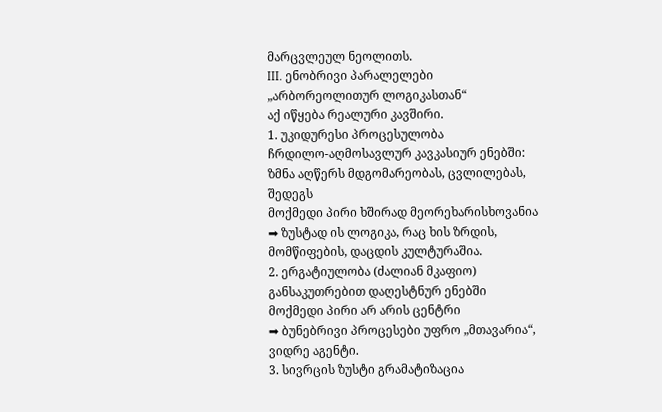მარცვლეულ ნეოლითს.
III. ენობრივი პარალელები „არბორეოლითურ ლოგიკასთან“
აქ იწყება რეალური კავშირი.
1. უკიდურესი პროცესულობა
ჩრდილო-აღმოსავლურ კავკასიურ ენებში:
ზმნა აღწერს მდგომარეობას, ცვლილებას, შედეგს
მოქმედი პირი ხშირად მეორეხარისხოვანია
➡ ზუსტად ის ლოგიკა, რაც ხის ზრდის, მომწიფების, დაცდის კულტურაშია.
2. ერგატიულობა (ძალიან მკაფიო)
განსაკუთრებით დაღესტნურ ენებში
მოქმედი პირი არ არის ცენტრი
➡ ბუნებრივი პროცესები უფრო „მთავარია“, ვიდრე აგენტი.
3. სივრცის ზუსტი გრამატიზაცია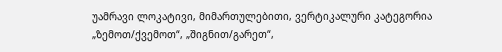უამრავი ლოკატივი, მიმართულებითი, ვერტიკალური კატეგორია
„ზემოთ/ქვემოთ“, „შიგნით/გარეთ“,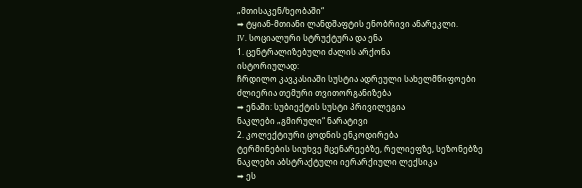„მთისაკენ/ხეობაში“
➡ ტყიან-მთიანი ლანდშაფტის ენობრივი ანარეკლი.
IV. სოციალური სტრუქტურა და ენა
1. ცენტრალიზებული ძალის არქონა
ისტორიულად:
ჩრდილო კავკასიაში სუსტია ადრეული სახელმწიფოები
ძლიერია თემური თვითორგანიზება
➡ ენაში: სუბიექტის სუსტი პრივილეგია
ნაკლები „გმირული“ ნარატივი
2. კოლექტიური ცოდნის ენკოდირება
ტერმინების სიუხვე მცენარეებზე, რელიეფზე, სეზონებზე
ნაკლები აბსტრაქტული იერარქიული ლექსიკა
➡ ეს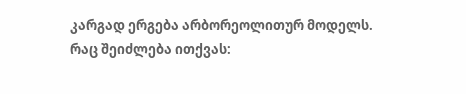კარგად ერგება არბორეოლითურ მოდელს.
რაც შეიძლება ითქვას: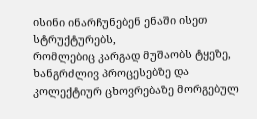ისინი ინარჩუნებენ ენაში ისეთ სტრუქტურებს,
რომლებიც კარგად მუშაობს ტყეზე, ხანგრძლივ პროცესებზე და კოლექტიურ ცხოვრებაზე მორგებულ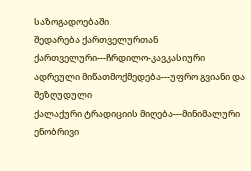საზოგადოებაში
შედარება ქართველურთან
ქართველური---ჩრდილო-კავკასიური
ადრეული მიწათმოქმედება---უფრო გვიანი და შეზღუდული
ქალაქური ტრადიციის მიღება---მინიმალური
ენობრივი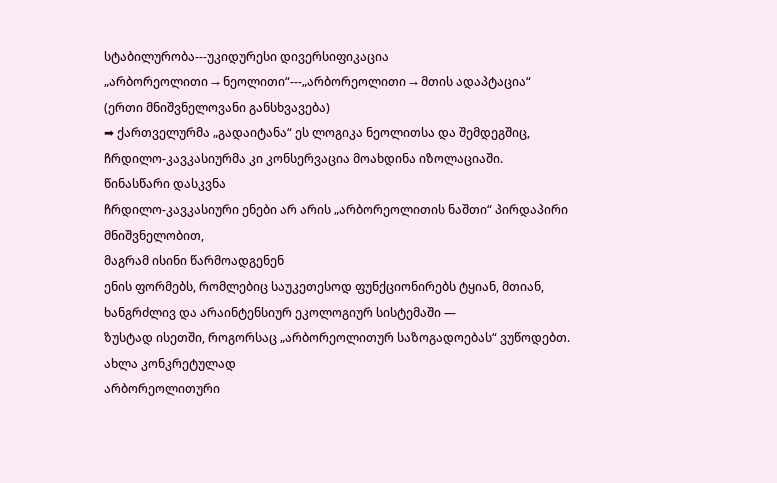სტაბილურობა---უკიდურესი დივერსიფიკაცია
„არბორეოლითი → ნეოლითი“---„არბორეოლითი → მთის ადაპტაცია“
(ერთი მნიშვნელოვანი განსხვავება)
➡ ქართველურმა „გადაიტანა“ ეს ლოგიკა ნეოლითსა და შემდეგშიც,
ჩრდილო-კავკასიურმა კი კონსერვაცია მოახდინა იზოლაციაში.
წინასწარი დასკვნა
ჩრდილო-კავკასიური ენები არ არის „არბორეოლითის ნაშთი“ პირდაპირი მნიშვნელობით,
მაგრამ ისინი წარმოადგენენ
ენის ფორმებს, რომლებიც საუკეთესოდ ფუნქციონირებს ტყიან, მთიან, ხანგრძლივ და არაინტენსიურ ეკოლოგიურ სისტემაში —
ზუსტად ისეთში, როგორსაც „არბორეოლითურ საზოგადოებას“ ვუწოდებთ.
ახლა კონკრეტულად
არბორეოლითური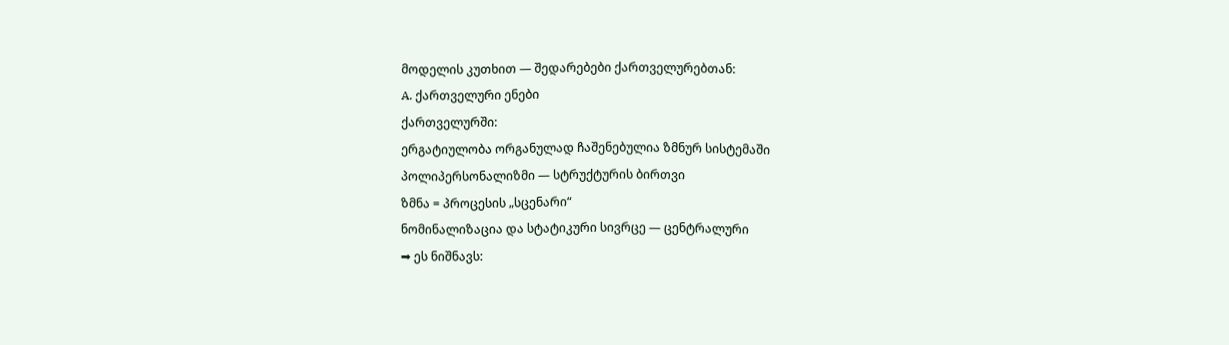მოდელის კუთხით — შედარებები ქართველურებთან:
A. ქართველური ენები
ქართველურში:
ერგატიულობა ორგანულად ჩაშენებულია ზმნურ სისტემაში
პოლიპერსონალიზმი — სტრუქტურის ბირთვი
ზმნა = პროცესის „სცენარი“
ნომინალიზაცია და სტატიკური სივრცე — ცენტრალური
➡ ეს ნიშნავს: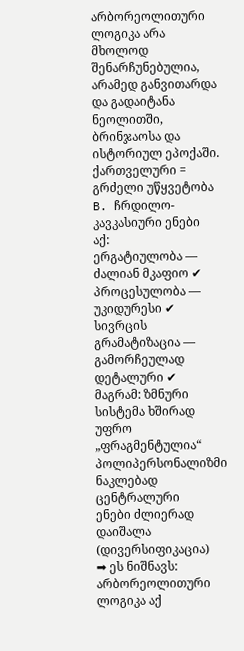არბორეოლითური ლოგიკა არა მხოლოდ შენარჩუნებულია,
არამედ განვითარდა და გადაიტანა ნეოლითში, ბრინჯაოსა და ისტორიულ ეპოქაში.
ქართველური = გრძელი უწყვეტობა
B. ჩრდილო-კავკასიური ენები
აქ:
ერგატიულობა — ძალიან მკაფიო ✔
პროცესულობა — უკიდურესი ✔
სივრცის გრამატიზაცია — გამორჩეულად დეტალური ✔
მაგრამ: ზმნური სისტემა ხშირად უფრო „ფრაგმენტულია“
პოლიპერსონალიზმი ნაკლებად ცენტრალური
ენები ძლიერად დაიშალა (დივერსიფიკაცია)
➡ ეს ნიშნავს: არბორეოლითური ლოგიკა აქ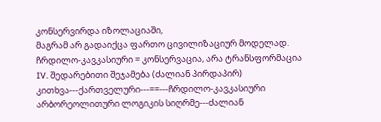კონსერვირდა იზოლაციაში,
მაგრამ არ გადაიქცა ფართო ცივილიზაციურ მოდელად.
ჩრდილო-კავკასიური = კონსერვაცია, არა ტრანსფორმაცია
IV. შედარებითი შეჯამება (ძალიან პირდაპირ)
კითხვა---ქართველური---==---ჩრდილო-კავკასიური
არბორეოლითური ლოგიკის სიღრმე---ძალიან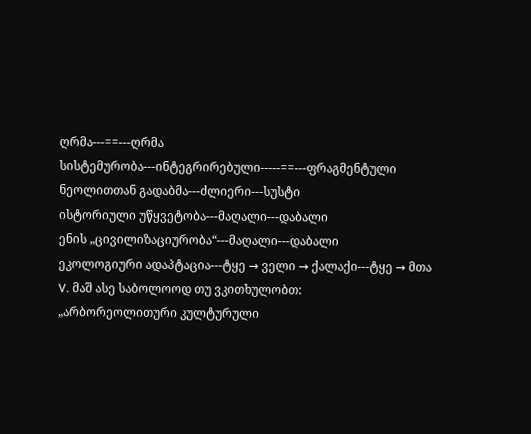ღრმა---==---ღრმა
სისტემურობა---ინტეგრირებული-----==---ფრაგმენტული
ნეოლითთან გადაბმა---ძლიერი---სუსტი
ისტორიული უწყვეტობა---მაღალი---დაბალი
ენის „ცივილიზაციურობა“---მაღალი---დაბალი
ეკოლოგიური ადაპტაცია---ტყე → ველი → ქალაქი---ტყე → მთა
V. მაშ ასე საბოლოოდ თუ ვკითხულობთ:
„არბორეოლითური კულტურული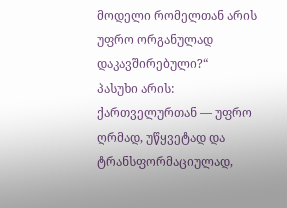მოდელი რომელთან არის უფრო ორგანულად დაკავშირებული?“
პასუხი არის:
ქართველურთან — უფრო ღრმად, უწყვეტად და ტრანსფორმაციულად,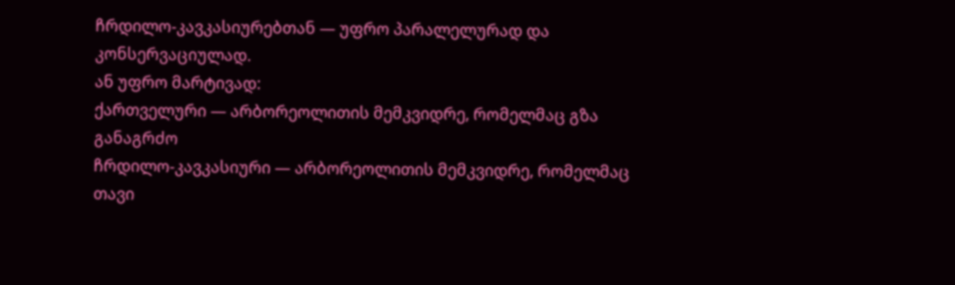ჩრდილო-კავკასიურებთან — უფრო პარალელურად და კონსერვაციულად.
ან უფრო მარტივად:
ქართველური — არბორეოლითის მემკვიდრე, რომელმაც გზა განაგრძო
ჩრდილო-კავკასიური — არბორეოლითის მემკვიდრე, რომელმაც თავი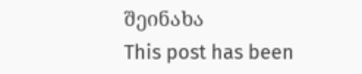შეინახა
This post has been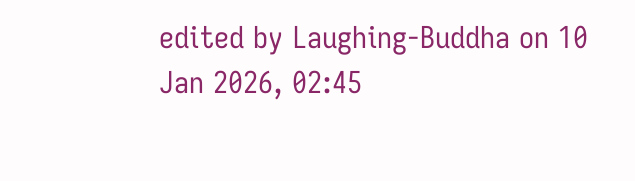edited by Laughing-Buddha on 10 Jan 2026, 02:45